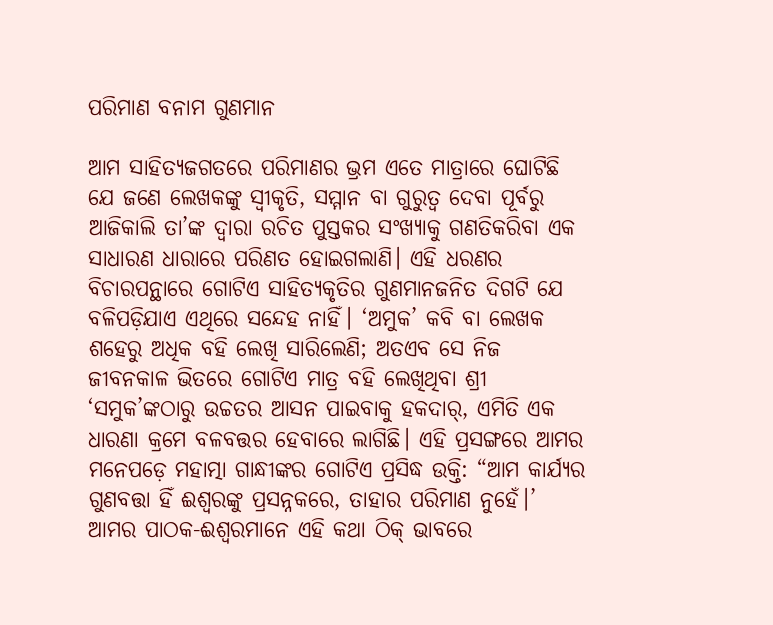ପରିମାଣ ବନାମ ଗୁଣମାନ

ଆମ ସାହିତ୍ୟଜଗତରେ ପରିମାଣର ଭ୍ରମ ଏତେ ମାତ୍ରାରେ ଘୋଟିଛି ଯେ ଜଣେ ଲେଖକଙ୍କୁ ସ୍ୱୀକୃତି, ସମ୍ମାନ ବା ଗୁରୁତ୍ୱ ଦେବା ପୂର୍ବରୁ ଆଜିକାଲି ତା’ଙ୍କ ଦ୍ୱାରା ରଚିତ ପୁସ୍ତକର ସଂଖ୍ୟାକୁ ଗଣତିକରିବା ଏକ ସାଧାରଣ ଧାରାରେ ପରିଣତ ହୋଇଗଲାଣି। ଏହି ଧରଣର ବିଚାରପନ୍ଥାରେ ଗୋଟିଏ ସାହିତ୍ୟକୃତିର ଗୁଣମାନଜନିତ ଦିଗଟି ଯେ ବଳିପଡ଼ିଯାଏ ଏଥିରେ ସନ୍ଦେହ ନାହିଁ। ‘ଅମୁକ’ କବି ବା ଲେଖକ ଶହେରୁ ଅଧିକ ବହି ଲେଖି ସାରିଲେଣି; ଅତଏବ ସେ ନିଜ ଜୀବନକାଳ ଭିତରେ ଗୋଟିଏ ମାତ୍ର ବହି ଲେଖିଥିବା ଶ୍ରୀ ‘ସମୁକ’ଙ୍କଠାରୁ ଉଚ୍ଚତର ଆସନ ପାଇବାକୁ ହକଦାର୍, ଏମିତି ଏକ ଧାରଣା କ୍ରମେ ବଳବତ୍ତର ହେବାରେ ଲାଗିଛି। ଏହି ପ୍ରସଙ୍ଗରେ ଆମର ମନେପଡ଼େ ମହାତ୍ମା ଗାନ୍ଧୀଙ୍କର ଗୋଟିଏ ପ୍ରସିଦ୍ଧ ଉକ୍ତି: “ଆମ କାର୍ଯ୍ୟର ଗୁଣବତ୍ତା ହିଁ ଈଶ୍ୱରଙ୍କୁ ପ୍ରସନ୍ନକରେ, ତାହାର ପରିମାଣ ନୁହେଁ।’ ଆମର ପାଠକ-ଈଶ୍ୱରମାନେ ଏହି କଥା ଠିକ୍ ଭାବରେ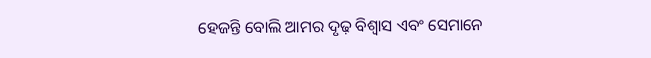ହେଜନ୍ତି ବୋଲି ଆମର ଦୃଢ଼ ବିଶ୍ୱାସ ଏବଂ ସେମାନେ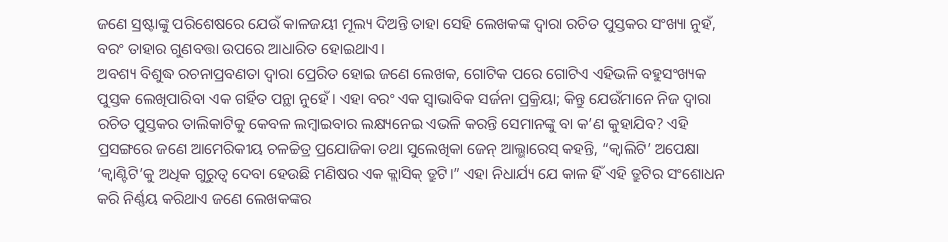ଜଣେ ସ୍ରଷ୍ଟାଙ୍କୁ ପରିଶେଷରେ ଯେଉଁ କାଳଜୟୀ ମୂଲ୍ୟ ଦିଅନ୍ତି ତାହା ସେହି ଲେଖକଙ୍କ ଦ୍ୱାରା ରଚିତ ପୁସ୍ତକର ସଂଖ୍ୟା ନୁହଁ, ବରଂ ତାହାର ଗୁଣବତ୍ତା ଉପରେ ଆଧାରିତ ହୋଇଥାଏ।
ଅବଶ୍ୟ ବିଶୁଦ୍ଧ ରଚନାପ୍ରବଣତା ଦ୍ୱାରା ପ୍ରେରିତ ହୋଇ ଜଣେ ଲେଖକ, ଗୋଟିକ ପରେ ଗୋଟିଏ ଏହିଭଳି ବହୁସଂଖ୍ୟକ ପୁସ୍ତକ ଲେଖିପାରିବା ଏକ ଗର୍ହିତ ପନ୍ଥା ନୁହେଁ। ଏହା ବରଂ ଏକ ସ୍ୱାଭାବିକ ସର୍ଜନା ପ୍ରକ୍ରିୟା; କିନ୍ତୁ ଯେଉଁମାନେ ନିଜ ଦ୍ୱାରା ରଚିତ ପୁସ୍ତକର ତାଲିକାଟିକୁ କେବଳ ଲମ୍ବାଇବାର ଲକ୍ଷ୍ୟନେଇ ଏଭଳି କରନ୍ତି ସେମାନଙ୍କୁ ବା କ’ଣ କୁହାଯିବ? ଏହି ପ୍ରସଙ୍ଗରେ ଜଣେ ଆମେରିକୀୟ ଚଳଚ୍ଚିତ୍ର ପ୍ରଯୋଜିକା ତଥା ସୁଲେଖିକା ଜେନ୍ ଆଲ୍ଭାରେସ୍ କହନ୍ତି, “କ୍ୱାଲିଟି’ ଅପେକ୍ଷା ‘କ୍ୱାଣ୍ଟିଟି’କୁ ଅଧିକ ଗୁରୁତ୍ୱ ଦେବା ହେଉଛି ମଣିଷର ଏକ କ୍ଲାସିକ୍ ତ୍ରୁଟି।” ଏହା ନିଧାର୍ଯ୍ୟ ଯେ କାଳ ହିଁ ଏହି ତ୍ରୁଟିର ସଂଶୋଧନ କରି ନିର୍ଣ୍ଣୟ କରିଥାଏ ଜଣେ ଲେଖକଙ୍କର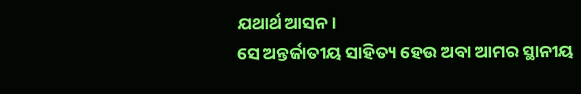ଯଥାର୍ଥ ଆସନ।
ସେ ଅନ୍ତର୍ଜାତୀୟ ସାହିତ୍ୟ ହେଉ ଅବା ଆମର ସ୍ଥାନୀୟ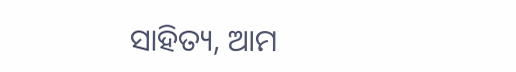ସାହିତ୍ୟ, ଆମ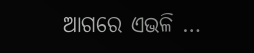ଆଗରେ ଏଭଳି …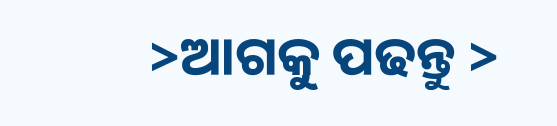>ଆଗକୁ ପଢନ୍ତୁ >